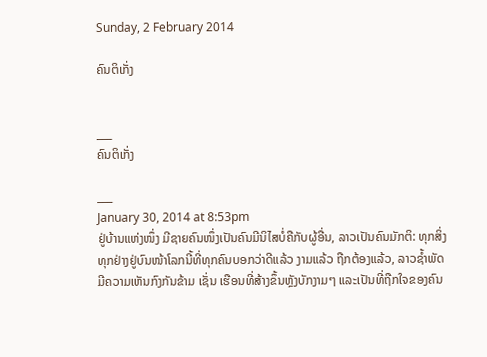Sunday, 2 February 2014

ຄົນຕິເກັ່ງ


___
ຄົນຕິເກັ່ງ

___
January 30, 2014 at 8:53pm
ຢູ່ບ້ານແຫ່ງໜຶ່ງ ມີຊາຍຄົນໜຶ່ງເປັນຄົນມີນິໄສບໍ່ຄືກັບຜູ້ອື່ນ, ລາວເປັນຄົນມັກຕິ: ທຸກສິ່ງທຸກຢ່າງຢູ່ບົນໜ້າໂລກນີ້ທີ່ທຸກຄົນບອກວ່າດີແລ້ວ ງາມແລ້ວ ຖືກຕ້ອງແລ້ວ, ລາວຊໍ້າພັດມີຄວາມເຫັນກົງກັນຂ້າມ ເຊັ່ນ ເຮືອນທີ່ສ້າງຂຶ້ນຫຼັງບັກງາມໆ ແລະເປັນທີ່ຖືກໃຈຂອງຄົນ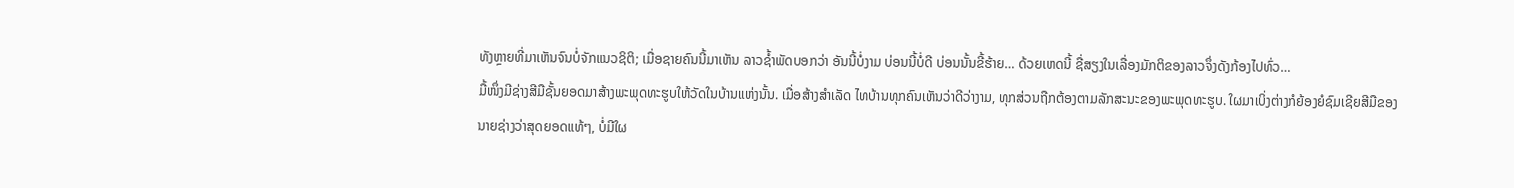ທັງຫຼາຍທີ່ມາເຫັນຈົນບໍ່ຈັກແນວຊິຕິ; ເມື່ອຊາຍຄົນນີ້ມາເຫັນ ລາວຊໍ້າພັດບອກວ່າ ອັນນີ້ບໍ່ງາມ ບ່ອນນີ້ບໍ່ດີ ບ່ອນນັ້ນຂີ້ຮ້າຍ… ດ້ວຍເຫດນີ້ ຊື່ສຽງໃນເລື່ອງມັກຕິຂອງລາວຈຶ່ງດັງກ້ອງໄປທົ່ວ…
ມື້ໜຶ່ງມີຊ່າງສີມືຊັ້ນຍອດມາສ້າງພະພຸດທະຮູບໃຫ້ວັດໃນບ້ານແຫ່ງນັ້ນ. ເມື່ອສ້າງສໍາເລັດ ໄທບ້ານທຸກຄົນເຫັນວ່າດີວ່າງາມ, ທຸກສ່ວນຖືກຕ້ອງຕາມລັກສະນະຂອງພະພຸດທະຮູບ. ໃຜມາເບິ່ງຕ່າງກໍຍ້ອງຍໍຊົມເຊີຍສີມືຂອງນາຍຊ່າງວ່າສຸດຍອດແທ້ໆ, ບໍ່ມີໃຜ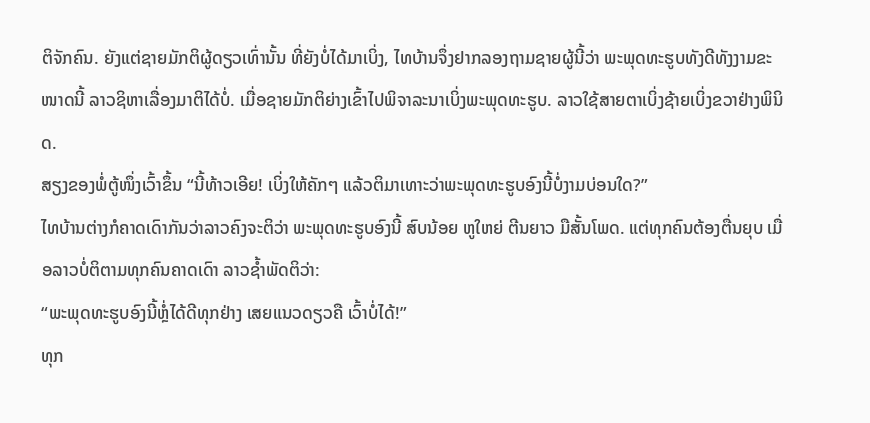ຕິຈັກຄົນ. ຍັງແຕ່ຊາຍມັກຕິຜູ້ດຽວເທົ່ານັ້ນ ທີ່ຍັງບໍ່ໄດ້ມາເບິ່ງ, ໄທບ້ານຈຶ່ງຢາກລອງຖາມຊາຍຜູ້ນີ້ວ່າ ພະພຸດທະຮູບທັງດີທັງງາມຂະໜາດນີ້ ລາວຊິຫາເລື່ອງມາຕິໄດ້ບໍ່. ເມື່ອຊາຍມັກຕິຍ່າງເຂົ້າໄປພິຈາລະນາເບິ່ງພະພຸດທະຮູບ. ລາວໃຊ້ສາຍຕາເບິ່ງຊ້າຍເບິ່ງຂວາຢ່າງພິນິດ.
ສຽງຂອງພໍ່ຕູ້ໜຶ່ງເວົ້າຂຶ້ນ “ນີ້ທ້າວເອີຍ! ເບິ່ງໃຫ້ຄັກໆ ແລ້ວຕິມາເທາະວ່າພະພຸດທະຮູບອົງນີ້ບໍ່ງາມບ່ອນໃດ?”
ໄທບ້ານຕ່າງກໍຄາດເດົາກັນວ່າລາວຄົງຈະຕິວ່າ ພະພຸດທະຮູບອົງນີ້ ສົບນ້ອຍ ຫູໃຫຍ່ ຕີນຍາວ ມືສັ້ນໂພດ. ແຕ່ທຸກຄົນຕ້ອງຕື່ນຍຸບ ເມື່ອລາວບໍ່ຕິຕາມທຸກຄົນຄາດເດົາ ລາວຊໍ້າພັດຕິວ່າ:
“ພະພຸດທະຮູບອົງນີ້ຫຼໍ່ໄດ້ດີທຸກຢ່າງ ເສຍແນວດຽວຄື ເວົ້າບໍ່ໄດ້!”
ທຸກ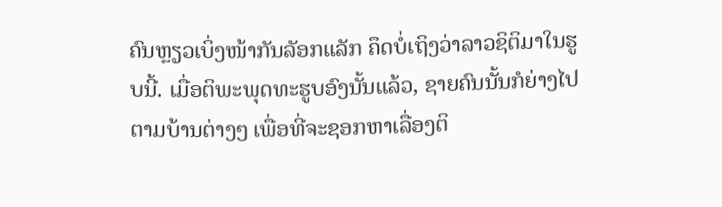ຄົນຫຼຽວເບິ່ງໜ້າກັນລັອກແລັກ ຄຶດບໍ່ເຖິງວ່າລາວຊິຕິມາໃນຮູບນີ້. ເມື່ອຕິພະພຸດທະຮູບອົງນັ້ນແລ້ວ, ຊາຍຄົນນັ້ນກໍຍ່າງໄປຕາມບ້ານຕ່າງໆ ເພື່ອທີ່ຈະຊອກຫາເລື່ອງຕິ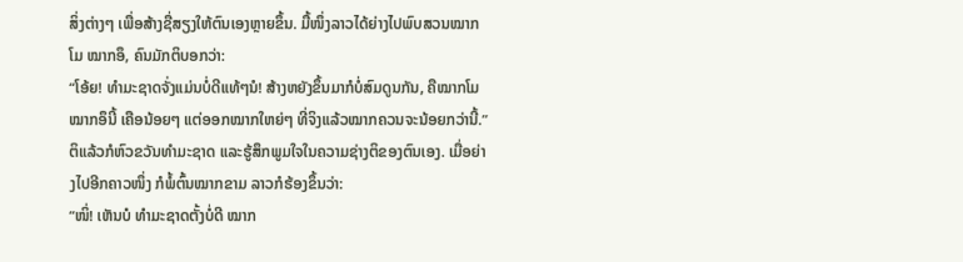ສິ່ງຕ່າງໆ ເພື່ອສ້າງຊື່ສຽງໃຫ້ຕົນເອງຫຼາຍຂຶ້ນ. ມື້ໜຶ່ງລາວໄດ້ຍ່າງໄປພົບສວນໝາກໂມ ໝາກອຶ, ຄົນມັກຕິບອກວ່າ:
“ໂອ້ຍ! ທໍາມະຊາດຈັ່ງແມ່ນບໍ່ດີແທ້ໆນໍ! ສ້າງຫຍັງຂຶ້ນມາກໍບໍ່ສົມດູນກັນ, ຄືໝາກໂມໝາກອຶນີ້ ເຄືອນ້ອຍໆ ແຕ່ອອກໝາກໃຫຍ່ໆ ທີ່ຈິງແລ້ວໝາກຄວນຈະນ້ອຍກວ່ານີ້.”
ຕິແລ້ວກໍຫົວຂວັນທໍາມະຊາດ ແລະຮູ້ສຶກພູມໃຈໃນຄວາມຊ່າງຕິຂອງຕົນເອງ. ເມື່ອຍ່າງໄປອີກຄາວໜຶ່ງ ກໍພໍ້ຕົ້ນໝາກຂາມ ລາວກໍຮ້ອງຂຶ້ນວ່າ:
“ໜິ່! ເຫັນບໍ ທໍາມະຊາດຕັ້ງບໍ່ດີ ໝາກ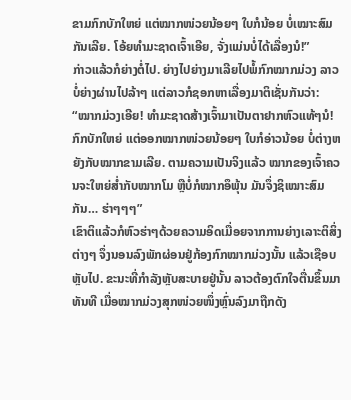ຂາມກົກບັກໃຫຍ່ ແຕ່ໝາກໜ່ວຍນ້ອຍໆ ໃບກໍນ້ອຍ ບໍ່ເໝາະສົມກັນເລີຍ. ໂອ້ຍທໍາມະຊາດເຈົ້າເອີຍ, ຈັ່ງແມ່ນບໍ່ໄດ້ເລື່ອງນໍ!”
ກ່າວແລ້ວກໍຍ່າງຕໍ່ໄປ. ຍ່າງໄປຍ່າງມາເລີຍໄປພໍ້ກົກໝາກມ່ວງ ລາວບໍ່ຍ່າງຜ່ານໄປລ້າໆ ແຕ່ລາວກໍຊອກຫາເລື່ອງມາຕິເຊັ່ນກັນວ່າ:
“ໝາກມ່ວງເອີຍ! ທໍາມະຊາດສ້າງເຈົ້າມາເປັນຕາຢາກຫົວແທ້ໆນໍ! ກົກບັກໃຫຍ່ ແຕ່ອອກໝາກໜ່ວຍນ້ອຍໆ ໃບກໍອ່າວນ້ອຍ ບໍ່ຕ່າງຫຍັງກັບໝາກຂາມເລີຍ. ຕາມຄວາມເປັນຈິງແລ້ວ ໝາກຂອງເຈົ້າຄວນຈະໃຫຍ່ສໍ່າກັບໝາກໂມ ຫຼືບໍ່ກໍໝາກອຶພຸ້ນ ມັນຈຶ່ງຊິເໝາະສົມກັນ… ຮ່າໆໆໆ”
ເຂົາຕິແລ້ວກໍຫົວຮ່າໆດ້ວຍຄວາມອິດເມື່ອຍຈາກການຍ່າງເລາະຕິສິ່ງຕ່າງໆ ຈຶ່ງນອນລົງພັກຜ່ອນຢູ່ກ້ອງກົກໝາກມ່ວງນັ້ນ ແລ້ວເຊືອບຫຼັບໄປ. ຂະນະທີ່ກໍາລັງຫຼັບສະບາຍຢູ່ນັ້ນ ລາວຕ້ອງຕົກໃຈຕື່ນຂຶ້ນມາທັນທີ ເມື່ອໝາກມ່ວງສຸກໜ່ວຍໜຶ່ງຫຼົ່ນລົງມາຖືກດັງ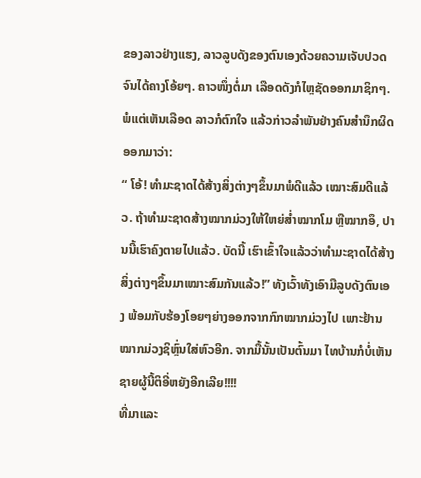ຂອງລາວຢ່າງແຮງ, ລາວລູບດັງຂອງຕົນເອງດ້ວຍຄວາມເຈັບປວດຈົນໄດ້ຄາງໂອ້ຍໆ. ຄາວໜຶ່ງຕໍ່ມາ ເລືອດດັງກໍໄຫຼຊັດອອກມາຊິກໆ. ພໍແຕ່ເຫັນເລືອດ ລາວກໍຕົກໃຈ ແລ້ວກ່າວລໍາພັນຢ່າງຄົນສໍານຶກຜິດອອກມາວ່າ:
“ ໂອ້! ທໍາມະຊາດໄດ້ສ້າງສິ່ງຕ່າງໆຂຶ້ນມາພໍດີແລ້ວ ເໝາະສົມດີແລ້ວ. ຖ້າທໍາມະຊາດສ້າງໝາກມ່ວງໃຫ້ໃຫຍ່ສໍ່າໝາກໂມ ຫຼືໝາກອຶ, ປານນີ້ເຮົາຄົງຕາຍໄປແລ້ວ. ບັດນີ້ ເຮົາເຂົ້າໃຈແລ້ວວ່າທໍາມະຊາດໄດ້ສ້າງສິ່ງຕ່າງໆຂຶ້ນມາເໝາະສົມກັນແລ້ວ!” ທັງເວົ້າທັງເອົາມືລູບດັງຕົນເອງ ພ້ອມກັບຮ້ອງໂອຍໆຍ່າງອອກຈາກກົກໝາກມ່ວງໄປ ເພາະຢ້ານໝາກມ່ວງຊິຫຼົ່ນໃສ່ຫົວອີກ. ຈາກມື້ນັ້ນເປັນຕົ້ນມາ ໄທບ້ານກໍບໍ່ເຫັນຊາຍຜູ້ນີ້ຕິອີ່ຫຍັງອີກເລີຍ!!!!
ທີ່ມາແລະ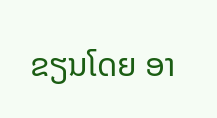ຂຽນໂດຍ ອາ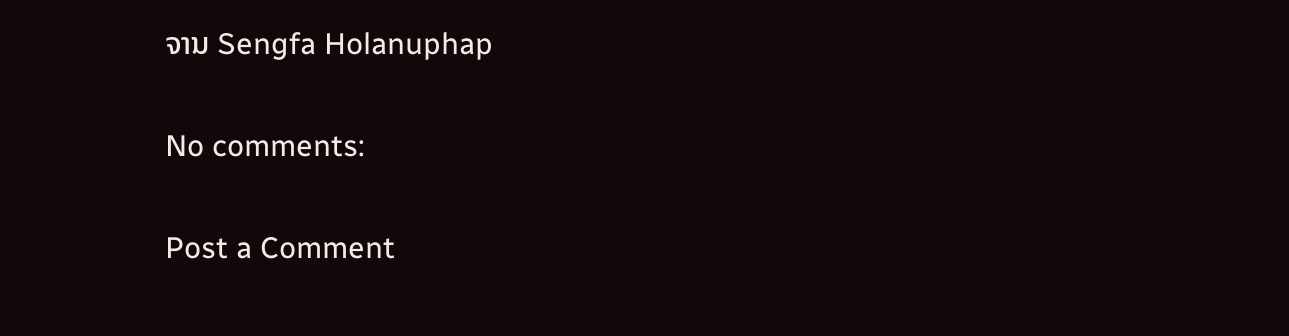ຈານ Sengfa Holanuphap

No comments:

Post a Comment